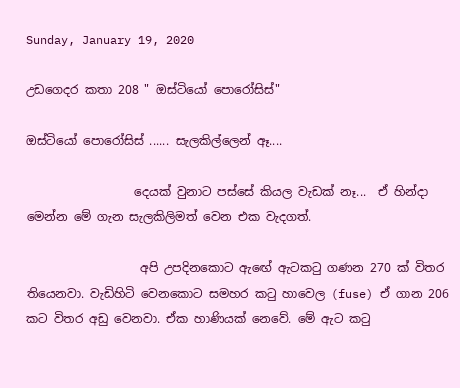Sunday, January 19, 2020

උඩගෙදර කතා 208 " ඔස්ටියෝ පොරෝසිස්"

ඔස්ටියෝ පොරෝසිස් ...... සැලකිල්ලෙන් ඈ....

                  දෙයක් වුනාට පස්සේ කියල වැඩක් නෑ...  ඒ හින්දා මෙන්න මේ ගැන සැලකිලිමත් වෙන එක වැදගත්.

                   අපි උපදිනකොට ඇඟේ ඇටකටු ගණන 270 ක් විතර තියෙනවා. වැඩිහිටි වෙනකොට සමහර කටු හාවෙල (fuse) ඒ ගාන 206 කට විතර අඩු වෙනවා. ඒක හාණියක් නෙවේ. මේ ඇට කටු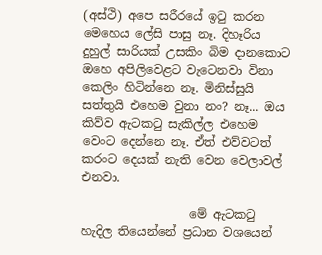(අස්ථි) අපෙ සරීරයේ ඉටු කරන මෙහෙය ලේසි පාසු නෑ. දිහෑරිය දුහුල් සාරියක් උසකිං බිම දානකොට ඔහෙ අපිලිවෙළට වැටෙනවා විනා කෙලිං හිටින්නෙ නෑ. මිනිස්සුයි සත්තුයි එහෙම වුනා නං? නෑ... ඔය කිව්ව ඇටකටු සැකිල්ල එහෙම වෙංට දෙන්නෙ නෑ. ඒත් එව්වටත් කරංට දෙයක් නැති වෙන වෙලාවල් එනවා.

                  මේ ඇටකටු හැදිල තියෙන්නේ ප්‍රධාන වශයෙන්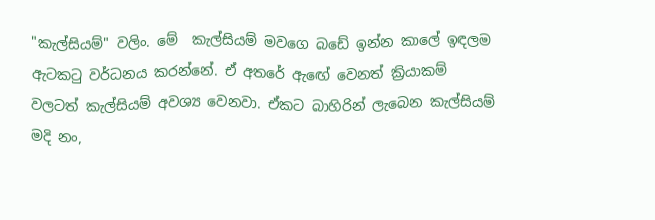"කැල්සියම්" වලිං. මේ  කැල්සියම් මවගෙ බඩේ ඉන්න කාලේ ඉඳලම ඇටකටු වර්ධනය කරන්නේ. ඒ අතරේ ඇඟේ වෙනත් ක්‍රියාකම් වලටත් කැල්සියම් අවශ්‍ය වෙනවා. ඒකට බාහිරින් ලැබෙන කැල්සියම් මදි නං,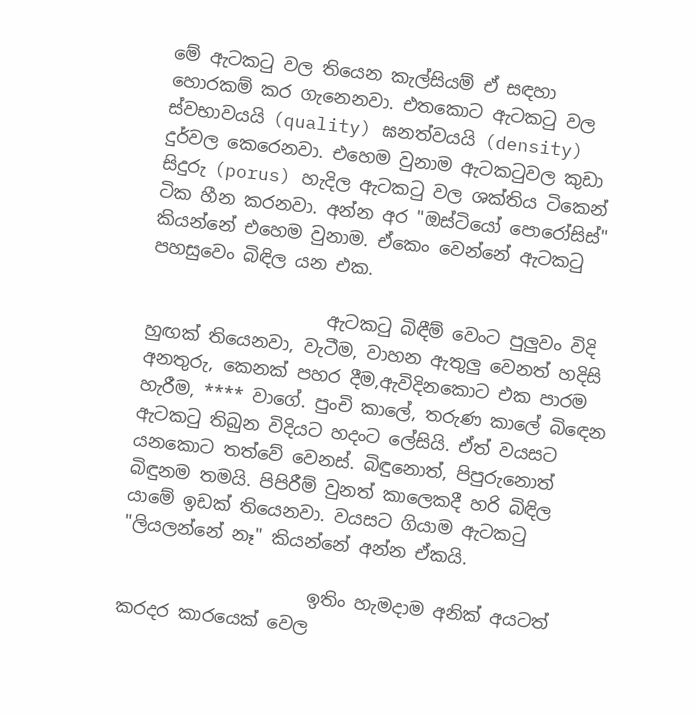මේ ඇටකටු වල තියෙන කැල්සියම් ඒ සඳහා හොරකම් කර ගැනෙනවා. එතකොට ඇටකටු වල ස්වභාවයයි (quality) ඝනත්වයයි (density) දුර්වල කෙරෙනවා. එහෙම වුනාම ඇටකටුවල කුඩා සිදුරු (porus) හැදිල ඇටකටු වල ශක්තිය ටිකෙන් ටික හීන කරනවා. අන්න අර "ඔස්ටියෝ පොරෝසිස්" කියන්නේ එහෙම වුනාම. ඒකෙං වෙන්නේ ඇටකටු පහසුවෙං බිඳිල යන එක.

                    ඇටකටු බිඳීම් වෙංට පුලුවං විදි හුඟක් තියෙනවා, වැටීම, වාහන ඇතුලු වෙනත් හදිසි අනතුරු, කෙනක් පහර දීම,ඇවිදිනකොට එක පාරම හැරීම, **** වාගේ. පුංචි කාලේ, තරුණ කාලේ බිඳෙන ඇටකටු තිබුන විදියට හදංට ලේසියි. ඒත් වයසට යනකොට තත්වේ වෙනස්. බිඳුනොත්, පිපුරුනොත් බිඳුනම තමයි. පිපිරීම් වුනත් කාලෙකදී හරි බිඳිල යාමේ ඉඩක් තියෙනවා. වයසට ගියාම ඇටකටු "ලියලන්නේ නෑ" කියන්නේ අන්න ඒකයි.

                     ඉතිං හැමදාම අනික් අයටත් කරදර කාරයෙක් වෙල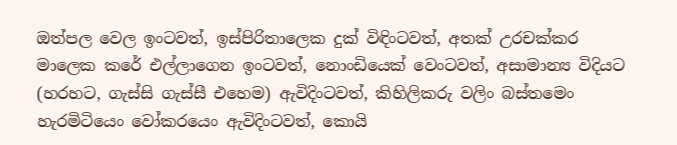ඔත්පල වෙල ඉංටවත්, ඉස්පිරිතාලෙක දුක් විඳිංටවත්, අතක් උරචක්කර මාලෙක කරේ එල්ලාගෙන ඉංටවත්, නොංඩියෙක් වෙංටවත්, අසාමාන්‍ය විදියට (හරහට, ගැස්සි ගැස්සී එහෙම) ඇවිදිංටවත්, කිහිලිකරු වලිං බස්තමෙං හැරමිටියෙං වෝකරයෙං ඇවිදිංටවත්, කොයි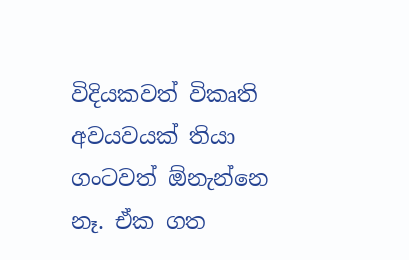විදියකවත් විකෘති අවයවයක් තියා ගංටවත් ඕනැන්නෙ නෑ. ඒක ගත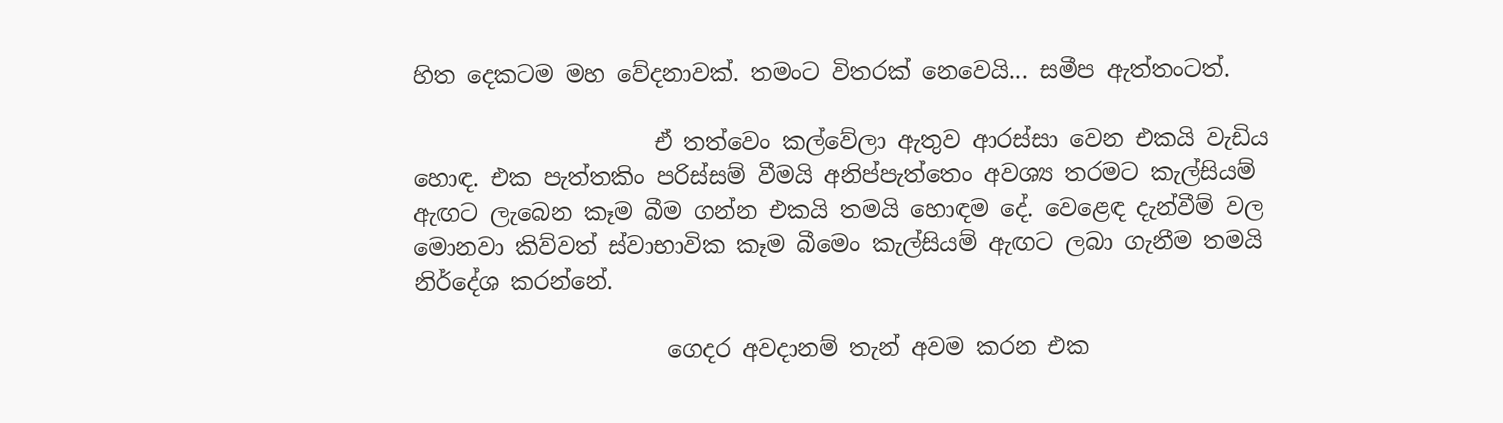හිත දෙකටම මහ වේදනාවක්. තමංට විතරක් නෙවෙයි... සමීප ඇත්තංටත්.

                     ඒ තත්වෙං කල්වේලා ඇතුව ආරස්සා වෙන එකයි වැඩිය හොඳ. එක පැත්තකිං පරිස්සම් වීමයි අනිප්පැත්තෙං අවශ්‍ය තරමට කැල්සියම් ඇඟට ලැබෙන කෑම බීම ගන්න එකයි තමයි හොඳම දේ. වෙළෙඳ දැන්වීම් වල මොනවා කිව්වත් ස්වාභාවික කෑම බීමෙං කැල්සියම් ඇඟට ලබා ගැනීම තමයි නිර්දේශ කරන්නේ.

                      ගෙදර අවදානම් තැන් අවම කරන එක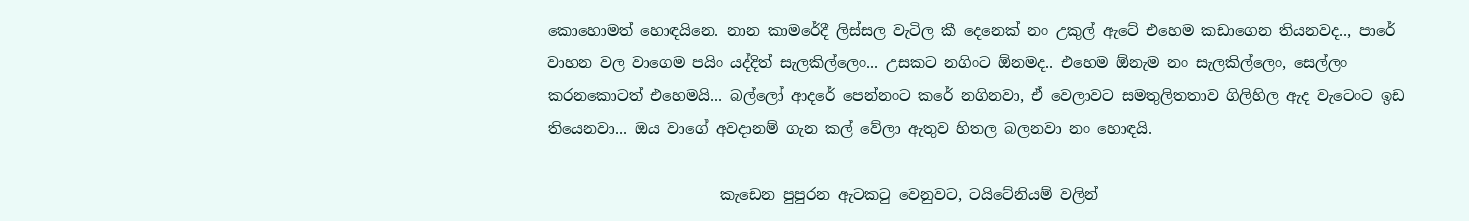කොහොමත් හොඳයිනෙ. නාන කාමරේදී ලිස්සල වැටිල කී දෙනෙක් නං උකුල් ඇටේ එහෙම කඩාගෙන තියනවද.., පාරේ වාහන වල වාගෙම පයිං යද්දිත් සැලකිල්ලෙං... උසකට නගිංට ඕනමද.. එහෙම ඕනැම නං සැලකිල්ලෙං, සෙල්ලං කරනකොටත් එහෙමයි... බල්ලෝ ආදරේ පෙන්නංට කරේ නගිනවා, ඒ වෙලාවට සමතුලිතතාව ගිලිහිල ඇද වැටෙංට ඉඩ තියෙනවා... ඔය වාගේ අවදානම් ගැන කල් වේලා ඇතුව හිතල බලනවා නං හොඳයි.

                       කැඩෙන පුපුරන ඇටකටු වෙනුවට, ටයිටේනියම් වලින්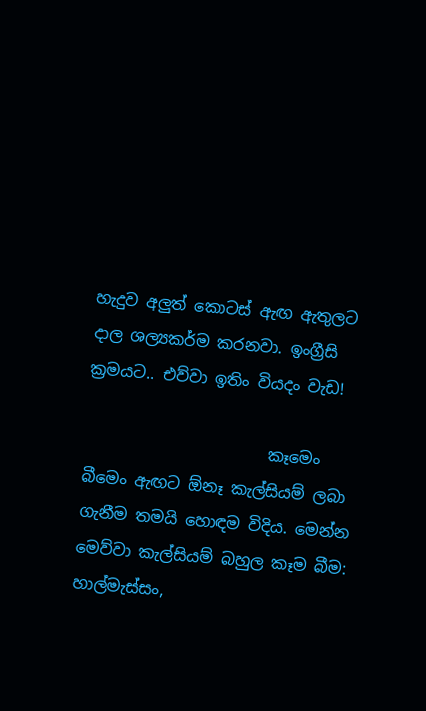හැදුව අලුත් කොටස් ඇඟ ඇතුලට දාල ශල්‍යකර්ම කරනවා. ඉංග්‍රීසි ක්‍රමයට.. එව්වා ඉතිං වියදං වැඩ!

                       කෑමෙං බීමෙං ඇඟට ඕනෑ කැල්සියම් ලබා ගැනීම තමයි හොඳම විදිය. මෙන්න මෙව්වා කැල්සියම් බහුල කෑම බීම: හාල්මැස්සං,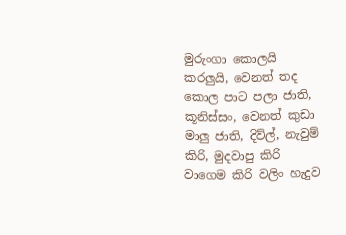මුරුංගා කොලයි කරලුයි, වෙනත් තද කොල පාට පලා ජාති, කූනිස්සං, වෙනත් කුඩා මාලු ජාති, දිව්ල්, නැවුම් කිරි, මුදවාපු කිරි වාගෙම කිරි වලිං හැදුව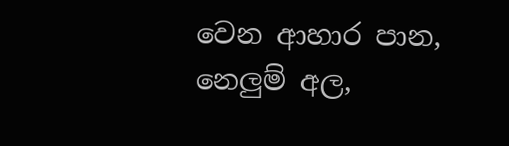වෙන ආහාර පාන, නෙලුම් අල,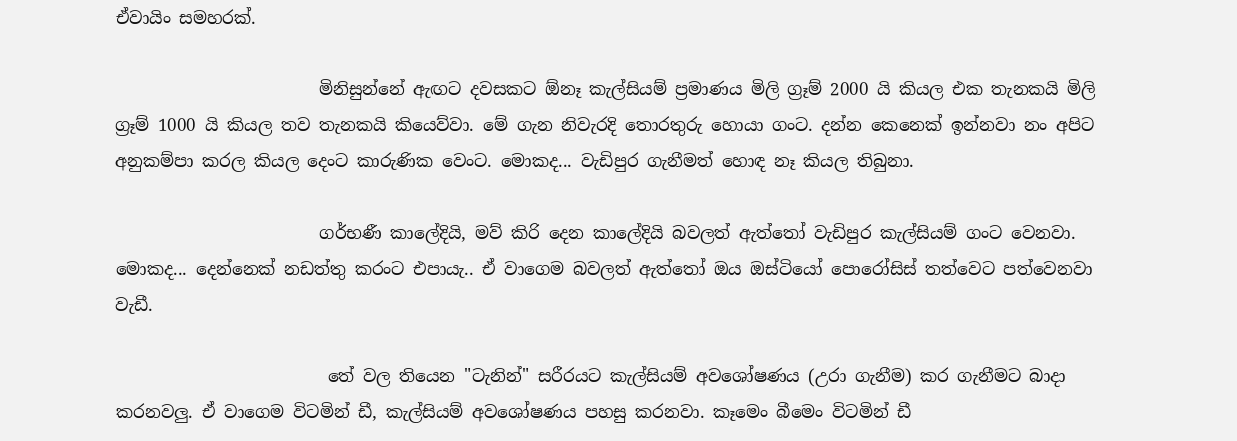ඒවායිං සමහරක්.

                        මිනිසුන්නේ ඇඟට දවසකට ඕනෑ කැල්සියම් ප්‍රමාණය මිලි ග්‍රෑම් 2000 යි කියල එක තැනකයි මිලි ග්‍රෑම් 1000 යි කියල තව තැනකයි කියෙව්වා. මේ ගැන නිවැරදි තොරතුරු හොයා ගංට. දන්න කෙනෙක් ඉන්නවා නං අපිට අනුකම්පා කරල කියල දෙංට කාරුණික වෙංට. මොකද... වැඩිපුර ගැනීමත් හොඳ නෑ කියල තිබුනා.

                        ගර්භණී කාලේදියි, මව් කිරි දෙන කාලේදියි බවලත් ඇත්තෝ වැඩිපුර කැල්සියම් ගංට වෙනවා. මොකද... දෙන්නෙක් නඩත්තු කරංට එපායැ.. ඒ වාගෙම බවලත් ඇත්තෝ ඔය ඔස්ටියෝ පොරෝසිස් තත්වෙට පත්වෙනවා වැඩී.

                         තේ වල තියෙන "ටැනින්" සරීරයට කැල්සියම් අවශෝෂණය (උරා ගැනීම) කර ගැනීමට බාදා කරනවලු. ඒ වාගෙම විටමින් ඩී, කැල්සියම් අවශෝෂණය පහසු කරනවා. කෑමෙං බීමෙං විටමින් ඩී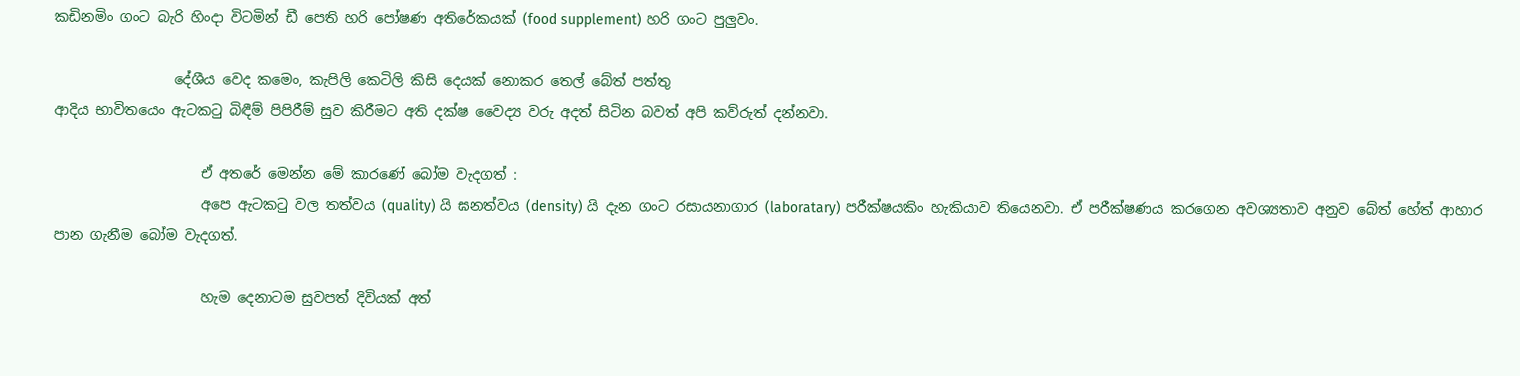කඩිනමිං ගංට බැරි හිංදා විටමින් ඩී පෙති හරි පෝෂණ අතිරේකයක් (food supplement) හරි ගංට පුලුවං.

                 දේශීය වෙද කමෙං, කැපිලි කෙටිලි කිසි දෙයක් නොකර තෙල් බේත් පත්තු
ආදිය භාවිතයෙං ඇටකටු බිඳීම් පිපිරීම් සුව කිරීමට අති දක්ෂ වෛද්‍ය වරු අදත් සිටින බවත් අපි කව්රුත් දන්නවා.

                     ඒ අතරේ මෙන්න මේ කාරණේ බෝම වැදගත් :
                     අපෙ ඇටකටු වල තත්වය (quality) යි ඝනත්වය (density) යි දැන ගංට රසායනාගාර (laboratary) පරීක්ෂයකිං හැකියාව තියෙනවා. ඒ පරීක්ෂණය කරගෙන අවශ්‍යතාව අනුව බේත් හේත් ආහාර පාන ගැනීම බෝම වැදගත්.

                     හැම දෙනාටම සුවපත් දිවියක් අත්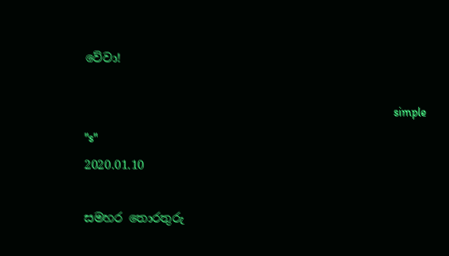වේවා!

                                                                                                       simple "s"
2020.01.10

සමහර තොරතුරු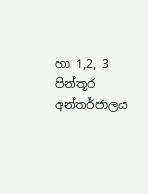හා 1,2, 3 පින්තූර අන්තර්ජාලය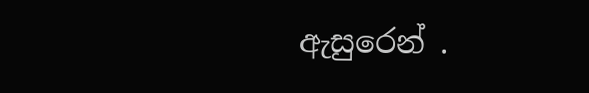ඇසුරෙන් .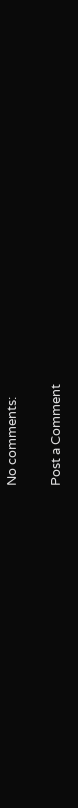No comments:

Post a Comment